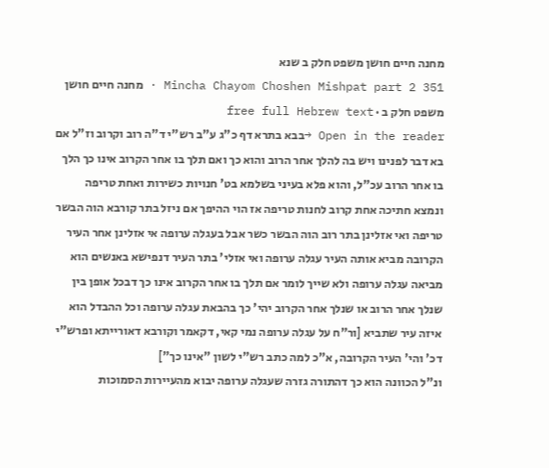מחנה חיים חושן משפט חלק ב שנא
Mincha Chayom Choshen Mishpat part 2 351 · מחנה חיים חושן משפט חלק ב · free full Hebrew text
Open in the reader →בבא בתרא דף כ"ג ע"ב רש"י ד"ה רוב וקרוב וז"ל אם בא דבר לפנינו ויש בה להלך אחר הרוב והוא כך ואם תלך בו אחר הקרוב אינו כך הלך בו אחר הרוב עכ"ל, והוא פלא בעיני בשלמא בט' חנויות כשירות ואחת טריפה ונמצא חתיכה אחת קרוב לחנות טריפה אז הוי ההיפך אם ניזל בתר קורבא הוה הבשר טריפה ואי אזלינן בתר רוב הוה הבשר כשר אבל בעגלה ערופה אי אזלינן אחר העיר הקרובה מביא אותה העיר עגלה ערופה ואי אזלי' בתר העיר דנפישא באנשים הוא מביאה עגלה ערופה ולא שייך לומר אם תלך בו אחר הקרוב אינו כך דבכל אופן בין שנלך אחר הרוב או שנלך אחר הקרוב יהי' כך בהבאת עגלה ערופה וכל ההבדל הוא איזה עיר שתביא [ור"ח על עגלה ערופה נמי קאי, דקאמר וקורבא דאורייתא ופרש"י דכ' והי' העיר הקרובה, א"כ למה כתב רש"י לשון "אינו כך"]
ונ"ל הכוונה הוא כך דהתורה גזרה שעגלה ערופה יבוא מהעיירות הסמוכות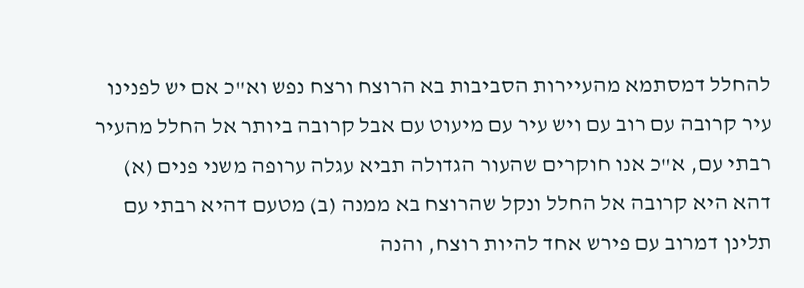להחלל דמסתמא מהעיירות הסביבות בא הרוצח ורצח נפש וא"כ אם יש לפנינו עיר קרובה עם רוב עם ויש עיר עם מיעוט עם אבל קרובה ביותר אל החלל מהעיר רבתי עם, א"כ אנו חוקרים שהעור הגדולה תביא עגלה ערופה משני פנים (א) דהא היא קרובה אל החלל ונקל שהרוצח בא ממנה (ב) מטעם דהיא רבתי עם תלינן דמרוב עם פירש אחד להיות רוצח, והנה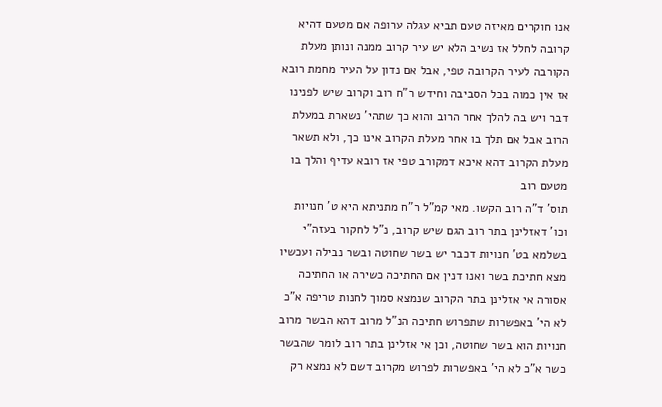אנו חוקרים מאיזה טעם תביא עגלה ערופה אם מטעם דהיא קרובה לחלל אז נשיב הלא יש עיר קרוב ממנה ונותן מעלת הקורבה לעיר הקרובה טפי, אבל אם נדון על העיר מחמת רובא אז אין כמוה בכל הסביבה וחידש ר"ח רוב וקרוב שיש לפנינו דבר ויש בה להלך אחר הרוב והוא כך שתהי' נשארת במעלת הרוב אבל אם תלך בו אחר מעלת הקרוב אינו כך, ולא תשאר מעלת הקרוב דהא איכא דמקורב טפי אז רובא עדיף והלך בו מטעם רוב
תוס' ד"ה רוב הקשו. מאי קמ"ל ר"ח מתניתא היא ט' חנויות וכו' דאזלינן בתר רוב הגם שיש קרוב, נ"ל לחקור בעזה"י בשלמא בט' חנויות דכבר יש בשר שחוטה ובשר נבילה ועכשיו מצא חתיכת בשר ואנו דנין אם החתיכה כשירה או החתיכה אסורה אי אזלינן בתר הקרוב שנמצא סמוך לחנות טריפה א"כ לא הי' באפשרות שתפרוש חתיכה הנ"ל מרוב דהא הבשר מרוב חנויות הוא בשר שחוטה, וכן אי אזלינן בתר רוב לומר שהבשר כשר א"כ לא הי' באפשרות לפרוש מקרוב דשם לא נמצא רק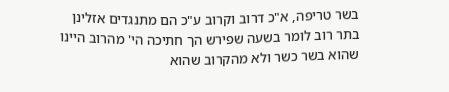בשר טריפה, א"כ דרוב וקרוב ע"כ הם מתנגדים אזלינן בתר רוב לומר בשעה שפירש הך חתיכה הי' מהרוב היינו שהוא בשר כשר ולא מהקרוב שהוא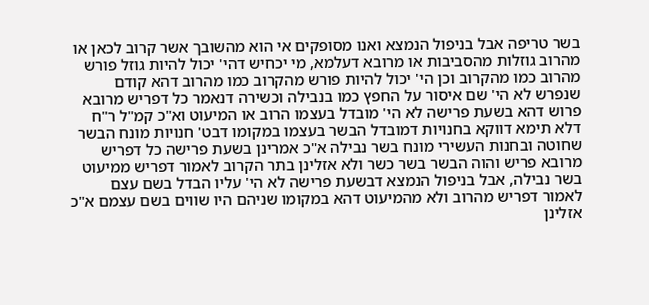בשר טריפה אבל בניפול הנמצא ואנו מסופקים אי הוא מהשובך אשר קרוב לכאן או מהרוב גוזלות מהסביבות או מרובא דעלמא, מי יכחיש דהי' יכול להיות גוזל פורש מהרוב כמו מהקרוב וכן הי' יכול להיות פורש מהקרוב כמו מהרוב דהא קודם שנפרש לא הי' שם איסור על החפץ כמו בנבילה וכשירה דנאמר כל דפריש מרובא פרוש דהא בשעת פרישה לא הי' מובדל בעצמו הרוב או המיעוט וא"כ קמ"ל ר"ח דלא תימא דווקא בחנויות דמובדל הבשר בעצמו במקומו דבט' חנויות מונח הבשר שחוטה ובחנות העשירי מונח בשר נבילה א"כ אמרינן בשעת פרישה כל דפריש מרובא פריש והוה הבשר בשר כשר ולא אזלינן בתר הקרוב לאמור דפריש ממיעוט בשר נבילה, אבל בניפול הנמצא דבשעת פרישה לא הי' עליו הבדל בשם עצם לאמור דפריש מהרוב ולא מהמיעוט דהא במקומו שניהם היו שווים בשם עצמם א"כ אזלינן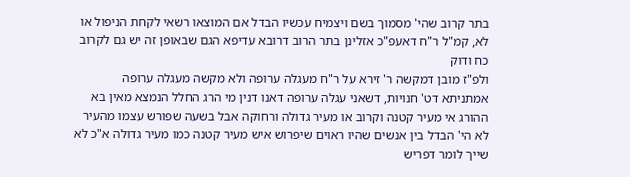בתר קרוב שהי' מסמוך בשם ויצמיח עכשיו הבדל אם המוצאו רשאי לקחת הניפול או לא, קמ"ל ר"ח דאעפ"כ אזלינן בתר הרוב דרובא עדיפא הגם שבאופן זה יש גם לקרוב כח ודוק
ולפ"ז מובן דמקשה ר' זירא על ר"ח מעגלה ערופה ולא מקשה מעגלה ערופה אמתניתא דט' חנויות, דשאני עגלה ערופה דאנו דנין מי הרג החלל הנמצא מאין בא ההורג אי מעיר קטנה וקרוב או מעיר גדולה ורחוקה אבל בשעה שפורש עצמו מהעיר לא הי' הבדל בין אנשים שהיו ראוים שיפרוש איש מעיר קטנה כמו מעיר גדולה א"כ לא שייך לומר דפריש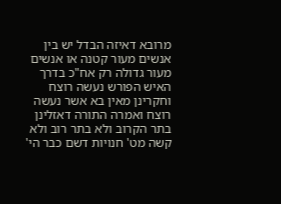מרובא דאיזה הבדל יש בין אנשים מעור קטנה או אנשים מעור גדולה רק אח"כ בדרך האיש הפורש נעשה רוצח וחקרינן מאין בא אשר נעשה רוצח ואמרה התורה דאזלינן בתר הקרוב ולא בתר רוב ולא קשה מט' חנויות דשם כבר הי'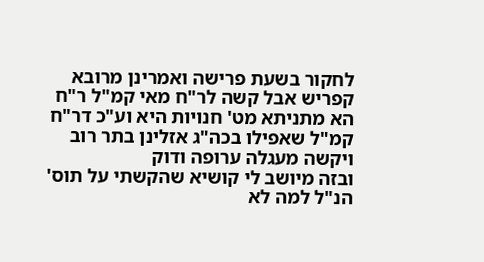לחקור בשעת פרישה ואמרינן מרובא קפריש אבל קשה לר"ח מאי קמ"ל ר"ח הא מתניתא מט' חנויות היא וע"כ דר"ח קמ"ל שאפילו בכה"ג אזלינן בתר רוב ויקשה מעגלה ערופה ודוק
ובזה מיושב לי קושיא שהקשתי על תוס' הנ"ל למה לא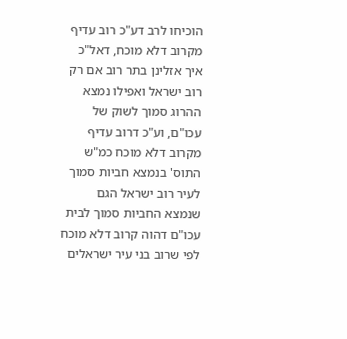הוכיחו לרב דע"כ רוב עדיף מקרוב דלא מוכח, דאל"כ איך אזלינן בתר רוב אם רק רוב ישראל ואפילו נמצא ההרוג סמוך לשוק של עכו"ם, וע"כ דרוב עדיף מקרוב דלא מוכח כמ"ש התוס' בנמצא חביות סמוך לעיר רוב ישראל הגם שנמצא החביות סמוך לבית עכו"ם דהוה קרוב דלא מוכח לפי שרוב בני עיר ישראלים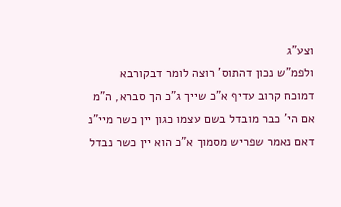וצע"ג
ולפמ"ש נכון דהתוס' רוצה לומר דבקורבא דמוכח קרוב עדיף א"כ שייך ג"כ הך סברא, ה"מ אם הי' כבר מובדל בשם עצמו כגון יין כשר מיי"נ דאם נאמר שפריש מסמוך א"כ הוא יין כשר נבדל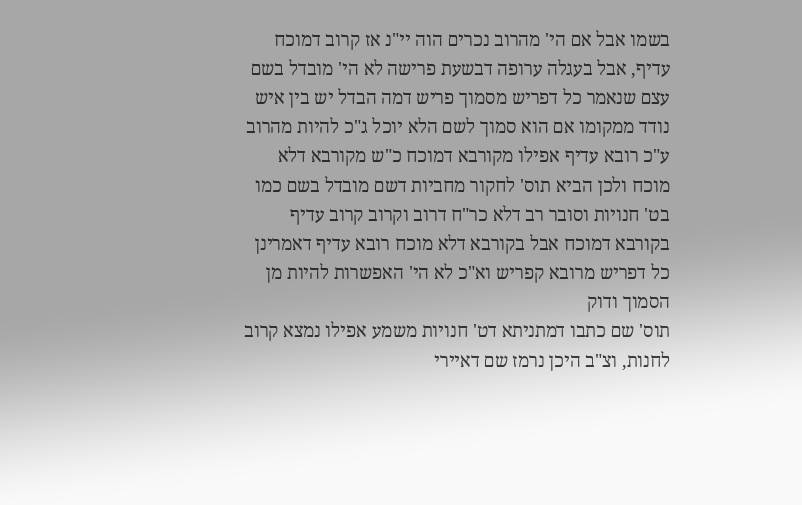בשמו אבל אם הי' מהרוב נכרים הוה יי"נ אז קרוב דמוכח עדיף, אבל בעגלה ערופה דבשעת פרישה לא הי' מובדל בשם עצם שנאמר כל דפריש מסמוך פריש דמה הבדל יש בין איש נודד ממקומו אם הוא סמוך לשם הלא יוכל ג"כ להיות מהרוב ע"כ רובא עדיף אפילו מקורבא דמוכח כ"ש מקורבא דלא מוכח ולכן הביא תוס' לחקור מחביות דשם מובדל בשם כמו בט' חנויות וסובר רב דלא כר"ח דרוב וקרוב קרוב עדיף בקורבא דמוכח אבל בקורבא דלא מוכח רובא עדיף דאמרינן כל דפריש מרובא קפריש וא"כ לא הי' האפשרות להיות מן הסמוך ודוק
תוס' שם כתבו דמתניתא דט' חנויות משמע אפילו נמצא קרוב לחנות, וצ"ב היכן נרמז שם דאיירי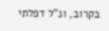בקרוב, ונ"ל דפלתי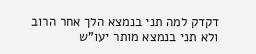דקדק למה תני בנמצא הלך אחר הרוב ולא תני בנמצא מותר יעו"ש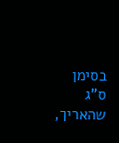בסימן ס"ג שהאריך,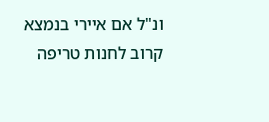ונ"ל אם איירי בנמצא קרוב לחנות טריפה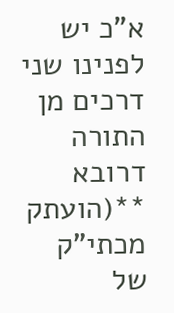א"כ יש לפנינו שני דרכים מן התורה דרובא **(הועתק מכתי"ק של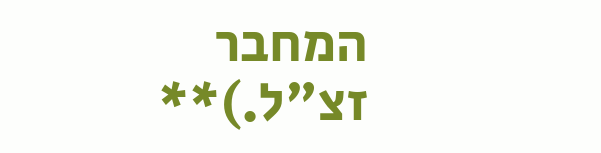המחבר זצ"ל.)**